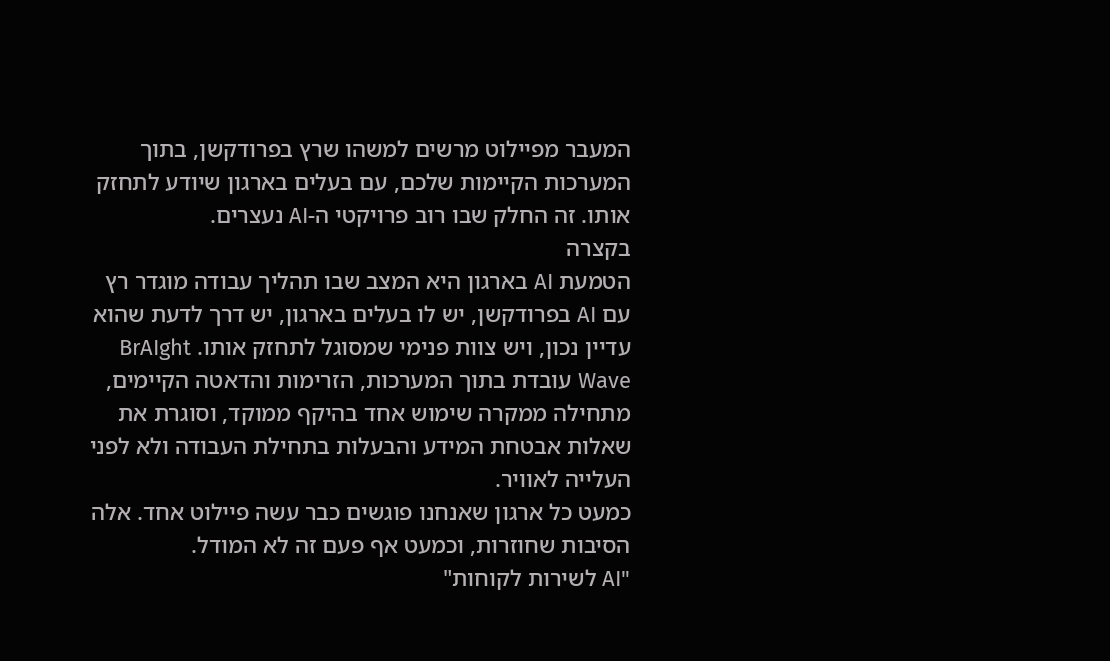המעבר מפיילוט מרשים למשהו שרץ בפרודקשן, בתוך המערכות הקיימות שלכם, עם בעלים בארגון שיודע לתחזק אותו. זה החלק שבו רוב פרויקטי ה-AI נעצרים.
בקצרה
הטמעת AI בארגון היא המצב שבו תהליך עבודה מוגדר רץ עם AI בפרודקשן, יש לו בעלים בארגון, יש דרך לדעת שהוא עדיין נכון, ויש צוות פנימי שמסוגל לתחזק אותו. BrAIght Wave עובדת בתוך המערכות, הזרימות והדאטה הקיימים, מתחילה ממקרה שימוש אחד בהיקף ממוקד, וסוגרת את שאלות אבטחת המידע והבעלות בתחילת העבודה ולא לפני העלייה לאוויר.
כמעט כל ארגון שאנחנו פוגשים כבר עשה פיילוט אחד. אלה הסיבות שחוזרות, וכמעט אף פעם זה לא המודל.
"AI לשירות לקוחות"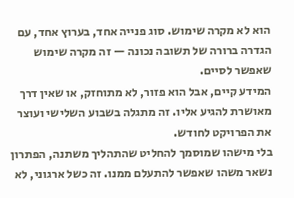הוא לא מקרה שימוש. סוג פנייה אחד, בערוץ אחד, עם הגדרה ברורה של תשובה נכונה — זה מקרה שימוש שאפשר לסיים.
המידע קיים, אבל הוא פזור, לא מתוחזק, או שאין דרך מאושרת להגיע אליו. זה מתגלה בשבוע השלישי ועוצר את הפרויקט לחודש.
בלי מישהו שמוסמך להחליט שהתהליך משתנה, הפתרון נשאר משהו שאפשר להתעלם ממנו. זה כשל ארגוני, לא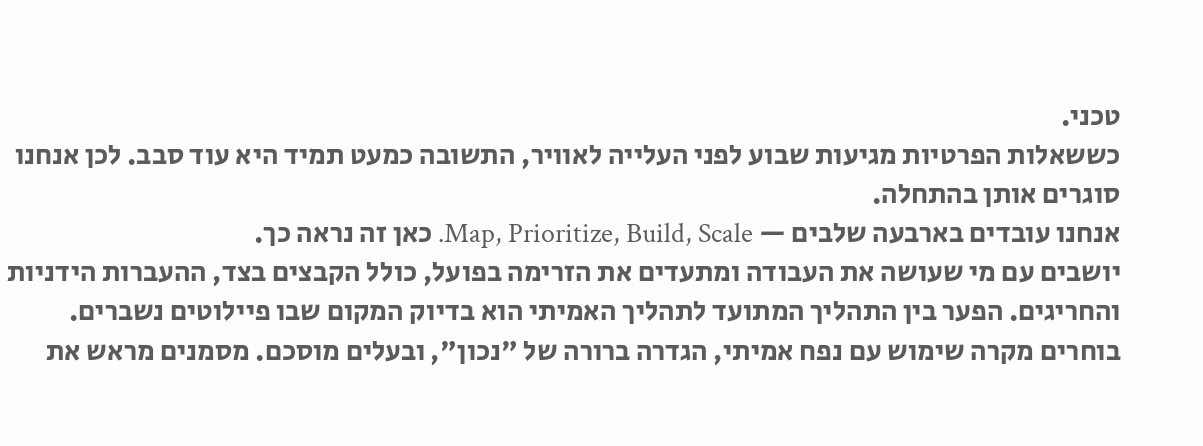טכני.
כששאלות הפרטיות מגיעות שבוע לפני העלייה לאוויר, התשובה כמעט תמיד היא עוד סבב. לכן אנחנו סוגרים אותן בהתחלה.
אנחנו עובדים בארבעה שלבים — Map, Prioritize, Build, Scale. כאן זה נראה כך.
יושבים עם מי שעושה את העבודה ומתעדים את הזרימה בפועל, כולל הקבצים בצד, ההעברות הידניות והחריגים. הפער בין התהליך המתועד לתהליך האמיתי הוא בדיוק המקום שבו פיילוטים נשברים.
בוחרים מקרה שימוש עם נפח אמיתי, הגדרה ברורה של "נכון", ובעלים מוסכם. מסמנים מראש את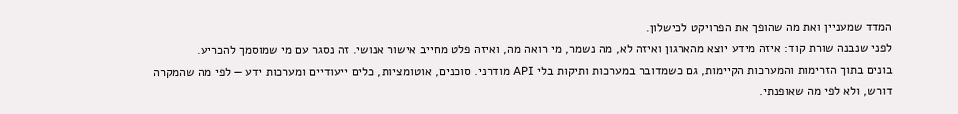המדד שמעניין ואת מה שהופך את הפרויקט לכישלון.
לפני שנבנה שורת קוד: איזה מידע יוצא מהארגון ואיזה לא, מה נשמר, מי רואה מה, ואיזה פלט מחייב אישור אנושי. זה נסגר עם מי שמוסמך להכריע.
בונים בתוך הזרימות והמערכות הקיימות, גם כשמדובר במערכות ותיקות בלי API מודרני. סוכנים, אוטומציות, כלים ייעודיים ומערכות ידע — לפי מה שהמקרה דורש, ולא לפי מה שאופנתי.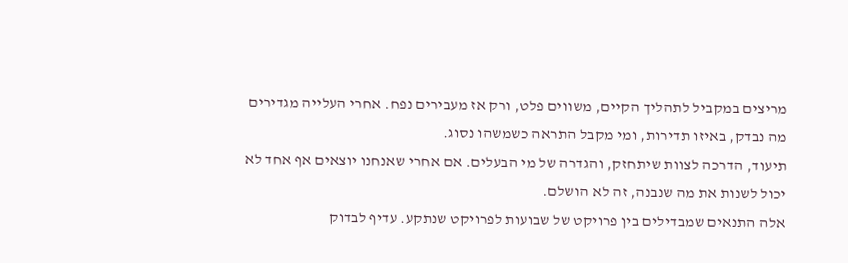מריצים במקביל לתהליך הקיים, משווים פלט, ורק אז מעבירים נפח. אחרי העלייה מגדירים מה נבדק, באיזו תדירות, ומי מקבל התראה כשמשהו נסוג.
תיעוד, הדרכה לצוות שיתחזק, והגדרה של מי הבעלים. אם אחרי שאנחנו יוצאים אף אחד לא יכול לשנות את מה שנבנה, זה לא הושלם.
אלה התנאים שמבדילים בין פרויקט של שבועות לפרויקט שנתקע. עדיף לבדוק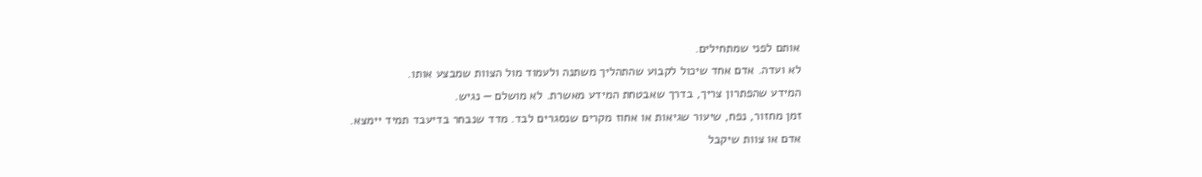אותם לפני שמתחילים.
לא ועדה. אדם אחד שיכול לקבוע שהתהליך משתנה ולעמוד מול הצוות שמבצע אותו.
המידע שהפתרון צריך, בדרך שאבטחת המידע מאשרת. לא מושלם — נגיש.
זמן מחזור, נפח, שיעור שגיאות או אחוז מקרים שנסגרים לבד. מדד שנבחר בדיעבד תמיד יימצא.
אדם או צוות שיקבל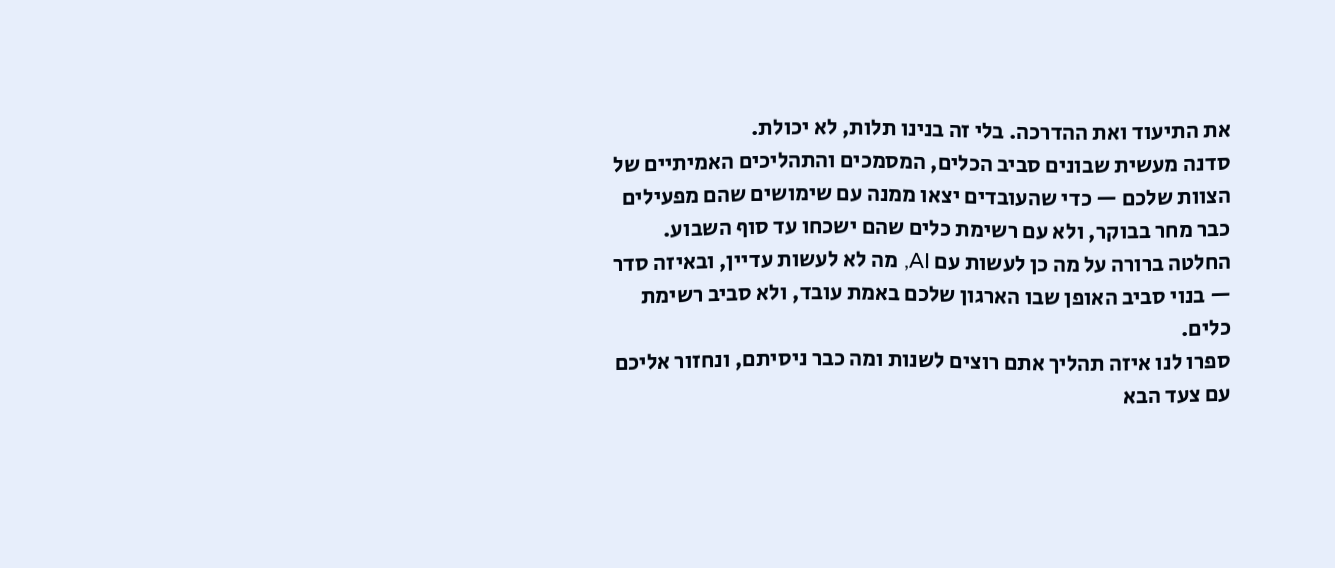את התיעוד ואת ההדרכה. בלי זה בנינו תלות, לא יכולת.
סדנה מעשית שבונים סביב הכלים, המסמכים והתהליכים האמיתיים של הצוות שלכם — כדי שהעובדים יצאו ממנה עם שימושים שהם מפעילים כבר מחר בבוקר, ולא עם רשימת כלים שהם ישכחו עד סוף השבוע.
החלטה ברורה על מה כן לעשות עם AI, מה לא לעשות עדיין, ובאיזה סדר — בנוי סביב האופן שבו הארגון שלכם באמת עובד, ולא סביב רשימת כלים.
ספרו לנו איזה תהליך אתם רוצים לשנות ומה כבר ניסיתם, ונחזור אליכם עם צעד הבא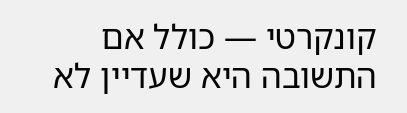קונקרטי — כולל אם התשובה היא שעדיין לא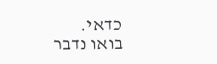כדאי.
בואו נדבר